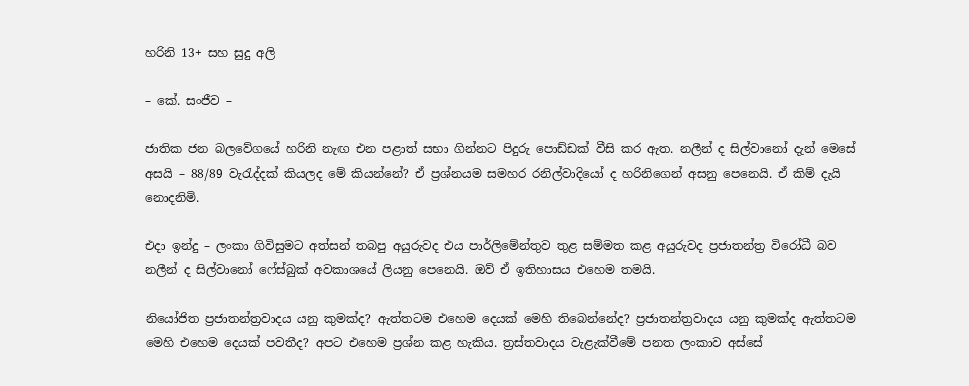හරිනි 13+ සහ සුදු අලි

– කේ. සංජීව –

ජාතික ජන බලවේගයේ හරිනි නැඟ එන පළාත් සභා ගින්නට පිදුරු පොඩ්ඩක් වීසි කර ඇත. නලීන් ද සිල්වානෝ දැන් මෙසේ අසයි – 88/89 වැරැද්දක් කියලද මේ කියන්නේ? ඒ ප්‍රශ්නයම සමහර රනිල්වාදියෝ ද හරිනිගෙන් අසනු පෙනෙයි. ඒ කිම් දැයි නොදනිමි.

එදා ඉන්දු – ලංකා ගිවිසුමට අත්සන් තබපු අයුරුවද එය පාර්ලිමේන්තුව තුළ සම්මත කළ අයුරුවද ප්‍රජාතන්ත්‍ර විරෝධී බව නලීන් ද සිල්වානෝ ෆේස්බුක් අවකාශයේ ලියනු පෙනෙයි. ඔව් ඒ ඉතිහාසය එහෙම තමයි.

නියෝජිත ප්‍රජාතන්ත්‍රවාදය යනු කුමක්ද? ඇත්තටම එහෙම දෙයක් මෙහි තිබෙන්නේද? ප්‍රජාතන්ත්‍රවාදය යනු කුමක්ද ඇත්තටම මෙහි එහෙම දෙයක් පවතීද? අපට එහෙම ප්‍රශ්න කළ හැකිය. ත්‍රස්තවාදය වැළැක්වීමේ පනත ලංකාව අස්සේ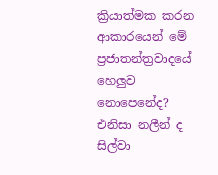ක්‍රියාත්මක කරන ආකාරයෙන් මේ ප්‍රජාතන්ත්‍රවාදයේ හෙලුව නොපෙනේද?
එනිසා නලීන් ද සිල්වා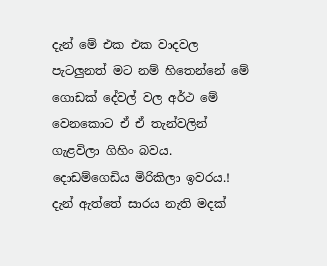දැන් මේ එක එක වාදවල පැටලුනත් මට නම් හිතෙන්නේ මේ ගොඩක් දේවල් වල අර්ථ මේ වෙනකොට ඒ ඒ තැන්වලින් ගැළවිලා ගිහිං බවය. දොඩම්ගෙඩිය මිරිකිලා ඉවරය.! දැන් ඇත්තේ සාරය නැති මදක්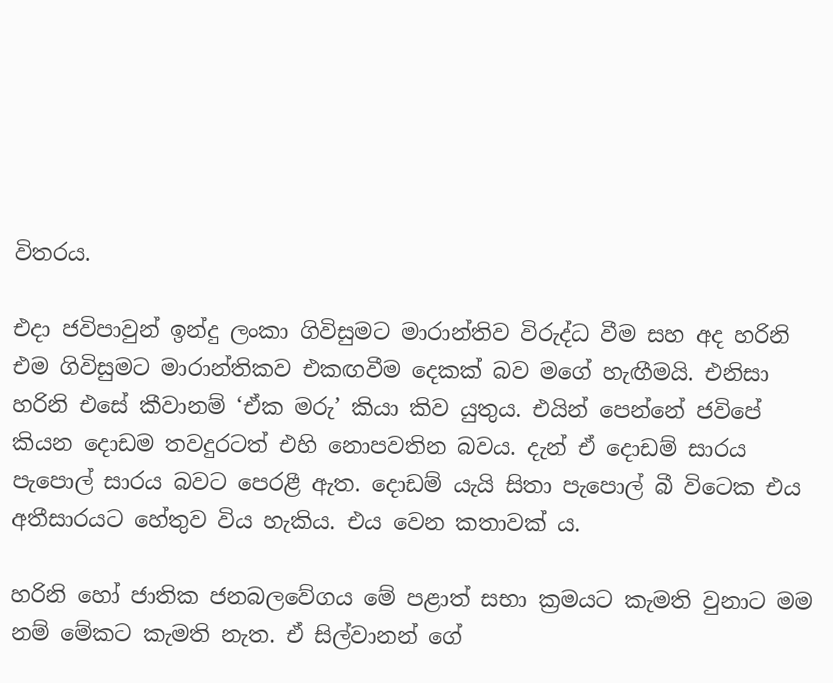විතරය.

එදා ජවිපාවුන් ඉන්දු ලංකා ගිවිසුමට මාරාන්තිව විරුද්ධ වීම සහ අද හරිනි එම ගිවිසුමට මාරාන්තිකව එකඟවීම දෙකක් බව මගේ හැඟීමයි. එනිසා හරිනි එසේ කීවානම් ‘ඒක මරු’ කියා කිව යුතුය. එයින් පෙන්නේ ජවිපේ කියන දොඩම තවදුරටත් එහි නොපවතින බවය. දැන් ඒ දොඩම් සාරය පැපොල් සාරය බවට පෙරළී ඇත. දොඩම් යැයි සිතා පැපොල් බී විටෙක එය අතීසාරයට හේතුව විය හැකිය. එය වෙන කතාවක් ය.

හරිනි හෝ ජාතික ජනබලවේගය මේ පළාත් සභා ක්‍රමයට කැමති වුනාට මම නම් මේකට කැමති නැත. ඒ සිල්වානන් ගේ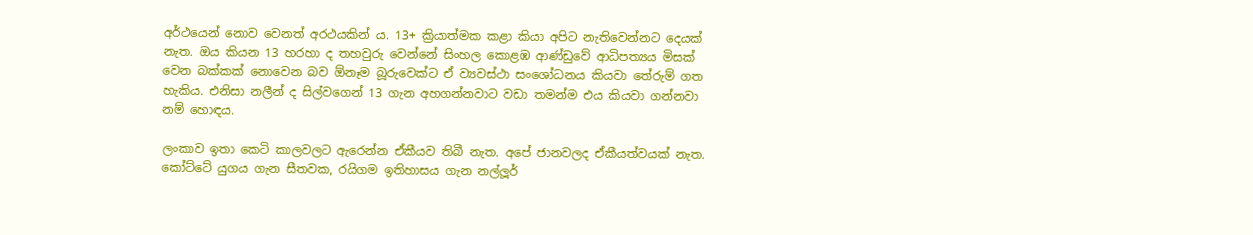අර්ථයෙන් නොව වෙනත් අරථයකින් ය. 13+ ක්‍රියාත්මක කළා කියා අපිට නැතිවෙන්නට දෙයක් නැත. ඔය කියන 13 හරහා ද තහවුරු වෙන්නේ සිංහල කොළඹ ආණ්ඩුවේ ආධිපත්‍යය මිසක් වෙන බක්කක් නොවෙන බව ඕනෑම බූරුවෙක්ට ඒ ව්‍යවස්ථා සංශෝධනය කියවා තේරුම් ගත හැකිය. එනිසා නලීන් ද සිල්වගෙන් 13 ගැන අහගන්නවාට වඩා තමන්ම එය කියවා ගන්නවා නම් හොඳය.

ලංකාව ඉතා කෙටි කාලවලට ඇරෙන්න ඒකීයව තිබී නැත. අපේ ජානවලද ඒකීයත්වයක් නැත. කෝට්ටේ යුගය ගැන සීතවක, රයිගම ඉතිහාසය ගැන නල්ලූර්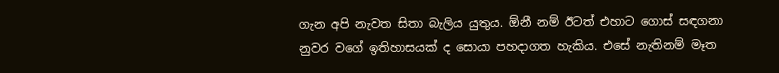ගැන අපි නැවත සිතා බැලිය යුතුය. ඕනී නම් ඊටත් එහාට ගොස් සඳගනා නුවර වගේ ඉතිහාසයක් ද සොයා පහදාගත හැකිය. එසේ නැතිනම් මෑත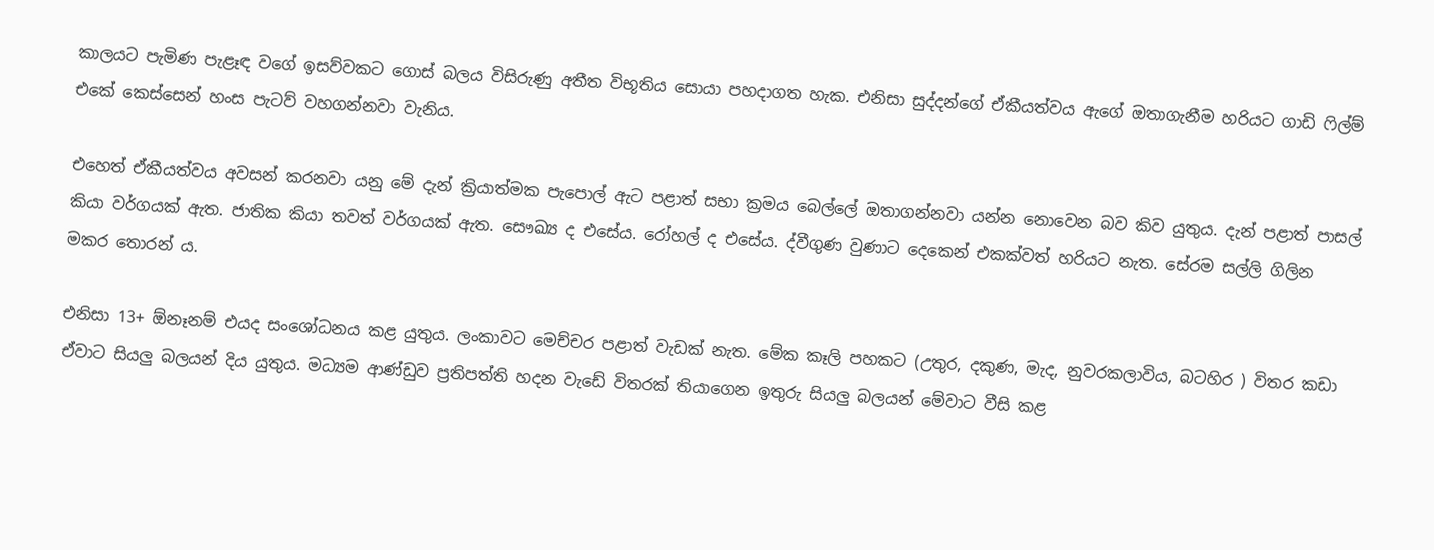කාලයට පැමිණ පැළෑඳ වගේ ඉසව්වකට ගොස් බලය විසිරුණු අතීත විභූතිය සොයා පහදාගත හැක. එනිසා සුද්දන්ගේ ඒකීයත්වය ඇගේ ඔතාගැනීම හරියට ගාඩි ෆිල්ම් එකේ කෙස්සෙන් හංස පැටව් වහගන්නවා වැනිය.

එහෙත් ඒකීයත්වය අවසන් කරනවා යනු මේ දැන් ක්‍රියාත්මක පැපොල් ඇට පළාත් සභා ක්‍රමය බෙල්ලේ ඔතාගන්නවා යන්න නොවෙන බව කිව යුතුය. දැන් පළාත් පාසල් කියා වර්ගයක් ඇත. ජාතික කියා තවත් වර්ගයක් ඇත. සෞඛ්‍ය ද එසේය. රෝහල් ද එසේය. ද්වීගුණ වුණාට දෙකෙන් එකක්වත් හරියට නැත. සේරම සල්ලි ගිලින මකර තොරන් ය.

එනිසා 13+ ඕනෑනම් එයද සංශෝධනය කළ යුතුය. ලංකාවට මෙච්චර පළාත් වැඩක් නැත. මේක කෑලි පහකට (උතුර, දකුණ, මැද, නුවරකලාවිය, බටහිර ) විතර කඩා ඒවාට සියලු බලයන් දිය යුතුය. මධ්‍යම ආණ්ඩුව ප්‍රතිපත්ති හදන වැඩේ විතරක් තියාගෙන ඉතුරු සියලු බලයන් මේවාට වීසි කළ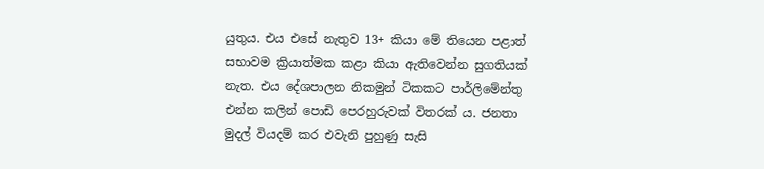යුතුය. එය එසේ නැතුව 13+ කියා මේ තියෙන පළාත් සභාවම ක්‍රියාත්මක කළා කියා ඇතිවෙන්න සුගතියක් නැත. එය දේශපාලන නිකමුන් ටිකකට පාර්ලිමේන්තු එන්න කලින් පොඩි පෙරහුරුවක් විතරක් ය. ජනතා මුදල් වියදම් කර එවැනි පුහුණු සැසි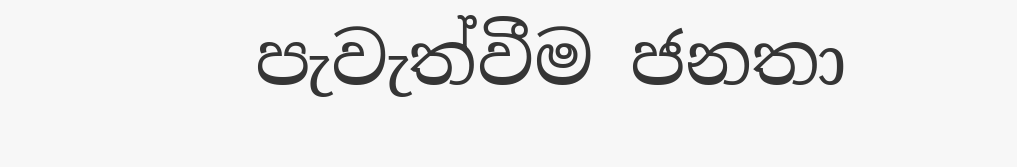පැවැත්වීම ජනතා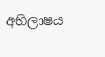අභිලාෂය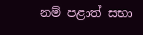නම් පළාත් සභා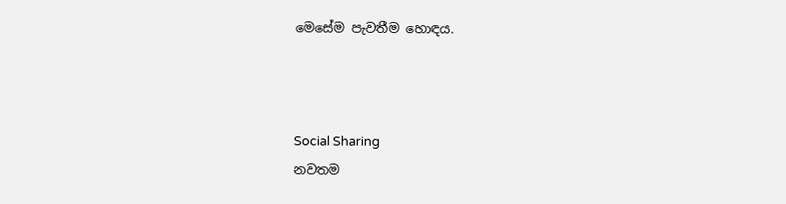මෙසේම පැවතීම හොඳය.



Social Sharing
නවතම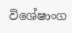විශේෂාංග